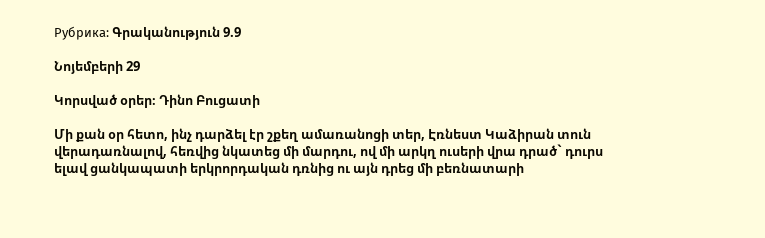Рубрика: Գրականություն 9.9

Նոյեմբերի 29

Կորսված օրեր։ Դինո Բուցատի

Մի քան օր հետո, ինչ դարձել էր շքեղ ամառանոցի տեր, Էռնեստ Կաձիրան տուն վերադառնալով, հեռվից նկատեց մի մարդու, ով մի արկղ ուսերի վրա դրած` դուրս ելավ ցանկապատի երկրորդական դռնից ու այն դրեց մի բեռնատարի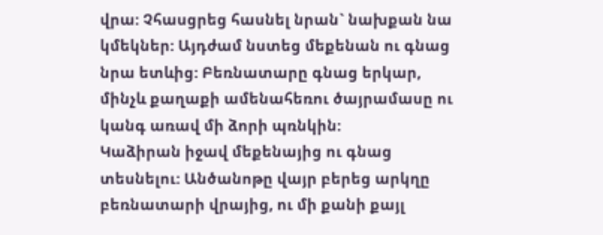վրա: Չհասցրեց հասնել նրան` նախքան նա կմեկներ: Այդժամ նստեց մեքենան ու գնաց նրա ետևից: Բեռնատարը գնաց երկար, մինչև քաղաքի ամենահեռու ծայրամասը ու կանգ առավ մի ձորի պռնկին:
Կաձիրան իջավ մեքենայից ու գնաց տեսնելու: Անծանոթը վայր բերեց արկղը բեռնատարի վրայից, ու մի քանի քայլ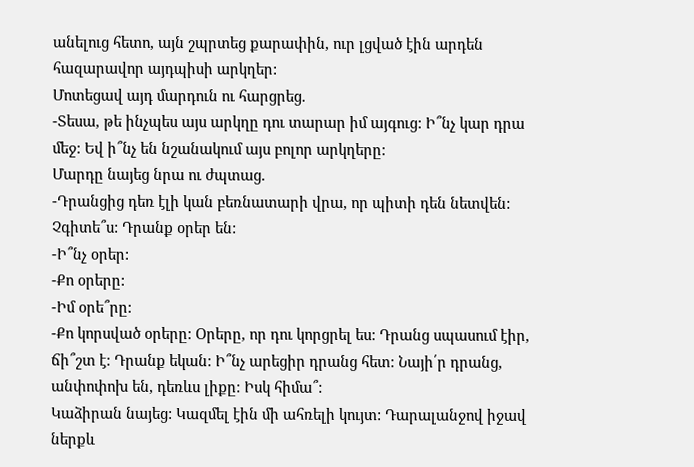անելուց հետո, այն շպրտեց քարափին, ուր լցված էին արդեն հազարավոր այդպիսի արկղեր:
Մոտեցավ այդ մարդուն ու հարցրեց.
-Տեսա, թե ինչպես այս արկղը դու տարար իմ այգուց: Ի՞նչ կար դրա մեջ: Եվ ի՞նչ են նշանակում այս բոլոր արկղերը:
Մարդը նայեց նրա ու ժպտաց.
-Դրանցից դեռ էլի կան բեռնատարի վրա, որ պիտի դեն նետվեն: Չգիտե՞ս: Դրանք օրեր են:
-Ի՞նչ օրեր:
-Քո օրերը:
-Իմ օրե՞րը:
-Քո կորսված օրերը: Օրերը, որ դու կորցրել ես: Դրանց սպասում էիր, ճի՞շտ է: Դրանք եկան: Ի՞նչ արեցիր դրանց հետ: Նայի՛ր դրանց, անփոփոխ են, դեռևս լիքը: Իսկ հիմա՞:
Կաձիրան նայեց: Կազմել էին մի ահռելի կույտ: Դարալանջով իջավ ներքև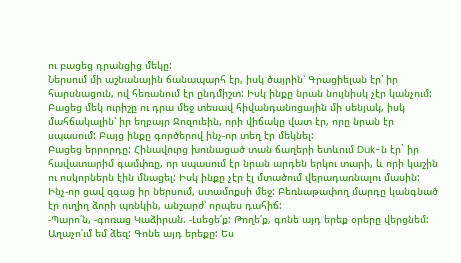ու բացեց դրանցից մեկը:
Ներսում մի աշնանային ճանապարհ էր, իսկ ծայրին՝ Գրացիելան էր՝ իր հարսնացուն, ով հեռանում էր ընդմիշտ: Իսկ ինքը նրան նույնիսկ չէր կանչում:
Բացեց մեկ ուրիշը ու դրա մեջ տեսավ հիվանդանոցային մի սենյակ, իսկ մահճակալին՝ իր եղբայր Ջոզուեին, որի վիճակը վատ էր, որը նրան էր սպասում: Բայց ինքը գործերով ինչ-որ տեղ էր մեկնել:
Բացեց երրորդը: Հինավուրց խունացած տան ճաղերի ետևում Duk-ն էր` իր հավատարիմ գամփռը, որ սպասում էր նրան արդեն երկու տարի, և որի կաշին ու ոսկորներն էին մնացել: Իսկ ինքը չէր էլ մտածում վերադառնալու մասին:
Ինչ-որ ցավ զգաց իր ներսում, ստամոքսի մեջ: Բեռնաթափող մարդը կանգնած էր ուղիղ ձորի պռնկին, անշարժ՝ որպես դահիճ:
-Պարո՛ն, -գոռաց Կաձիրան. -Լսեցե՛ք: Թողե՛ք, գոնե այդ երեք օրերը վերցնեմ: Աղաչո՛ւմ եմ ձեզ: Գոնե այդ երեքը: Ես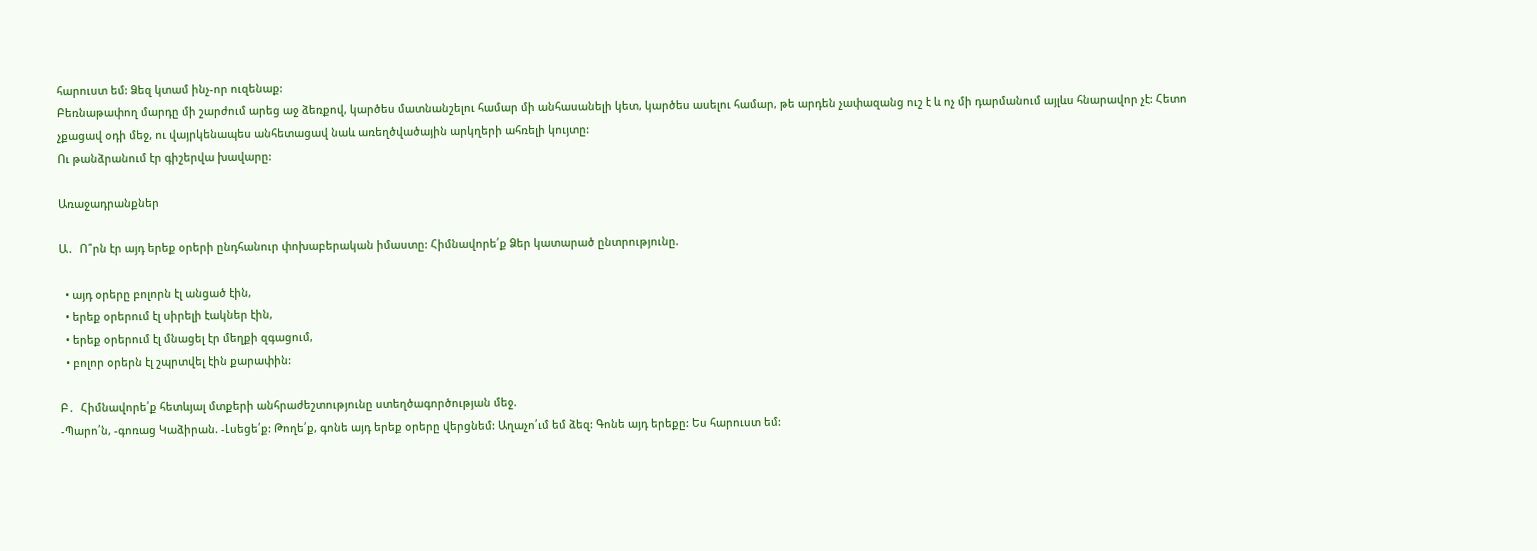հարուստ եմ: Ձեզ կտամ ինչ-որ ուզենաք:
Բեռնաթափող մարդը մի շարժում արեց աջ ձեռքով, կարծես մատնանշելու համար մի անհասանելի կետ, կարծես ասելու համար, թե արդեն չափազանց ուշ է և ոչ մի դարմանում այլևս հնարավոր չէ: Հետո չքացավ օդի մեջ, ու վայրկենապես անհետացավ նաև առեղծվածային արկղերի ահռելի կույտը:
Ու թանձրանում էր գիշերվա խավարը:

Առաջադրանքներ

Ա․  Ո՞րն էր այդ երեք օրերի ընդհանուր փոխաբերական իմաստը: Հիմնավորե՛ք Ձեր կատարած ընտրությունը.

  • այդ օրերը բոլորն էլ անցած էին,
  • երեք օրերում էլ սիրելի էակներ էին,
  • երեք օրերում էլ մնացել էր մեղքի զգացում,
  • բոլոր օրերն էլ շպրտվել էին քարափին:

Բ․  Հիմնավորե՛ք հետևյալ մտքերի անհրաժեշտությունը ստեղծագործության մեջ.
-Պարո՛ն, -գոռաց Կաձիրան. -Լսեցե՛ք: Թողե՛ք, գոնե այդ երեք օրերը վերցնեմ: Աղաչո՛ւմ եմ ձեզ: Գոնե այդ երեքը: Ես հարուստ եմ: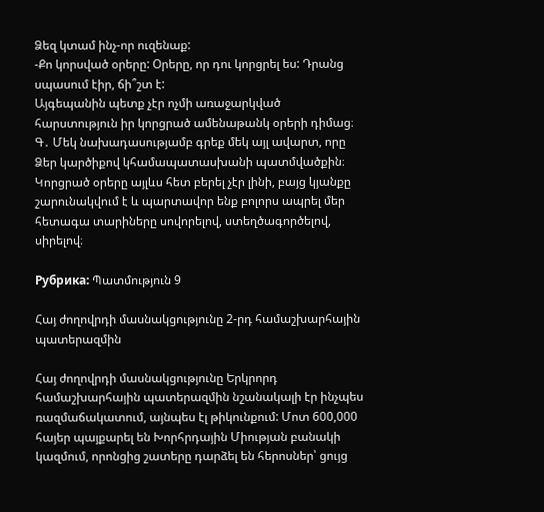Ձեզ կտամ ինչ-որ ուզենաք:
-Քո կորսված օրերը: Օրերը, որ դու կորցրել ես: Դրանց սպասում էիր, ճի՞շտ է:
Այգեպանին պետք չէր ոչմի առաջարկված հարստություն իր կորցրած ամենաթանկ օրերի դիմաց։
Գ․ Մեկ նախադասությամբ գրեք մեկ այլ ավարտ, որը Ձեր կարծիքով կհամապատասխանի պատմվածքին։
Կորցրած օրերը այլևս հետ բերել չէր լինի, բայց կյանքը շարունակվում է և պարտավոր ենք բոլորս ապրել մեր հետագա տարիները սովորելով, ստեղծագործելով, սիրելով։

Рубрика: Պատմություն 9

Հայ ժողովրդի մասնակցությունը 2-րդ համաշխարհային պատերազմին

Հայ ժողովրդի մասնակցությունը Երկրորդ համաշխարհային պատերազմին նշանակալի էր ինչպես ռազմաճակատում, այնպես էլ թիկունքում: Մոտ 600,000 հայեր պայքարել են Խորհրդային Միության բանակի կազմում, որոնցից շատերը դարձել են հերոսներ՝ ցույց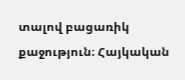տալով բացառիկ քաջություն։ Հայկական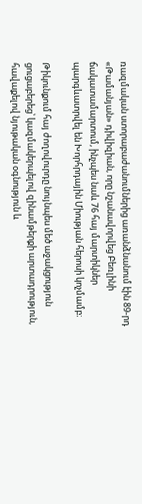ռազմական ստորաբաժանումներից առանձնանում էին 89-րդ «Թամանյան» դիվիզիան, որը նշանավորվեց Բեռլինի ճակատամարտում, ինչպես նաև 76 հայ մարտիկներ պարգևատրվել են Խորհրդային Միության հերոսի կոչմամբ։

Թիկունքում հայ ժողովուրդը նույնպես մեծ աջակցություն ցուցաբերեց՝ կազմակերպելով զինամթերքի արտադրություն, հավաքելով նյութական օգնություն և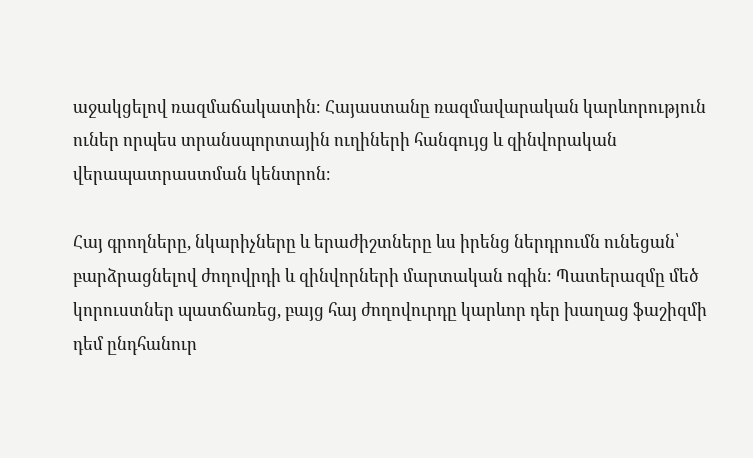աջակցելով ռազմաճակատին։ Հայաստանը ռազմավարական կարևորություն ուներ որպես տրանսպորտային ուղիների հանգույց և զինվորական վերապատրաստման կենտրոն։

Հայ գրողները, նկարիչները և երաժիշտները ևս իրենց ներդրումն ունեցան՝ բարձրացնելով ժողովրդի և զինվորների մարտական ոգին։ Պատերազմը մեծ կորուստներ պատճառեց, բայց հայ ժողովուրդը կարևոր դեր խաղաց ֆաշիզմի դեմ ընդհանուր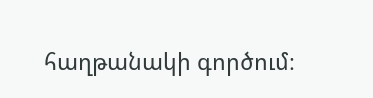հաղթանակի գործում։